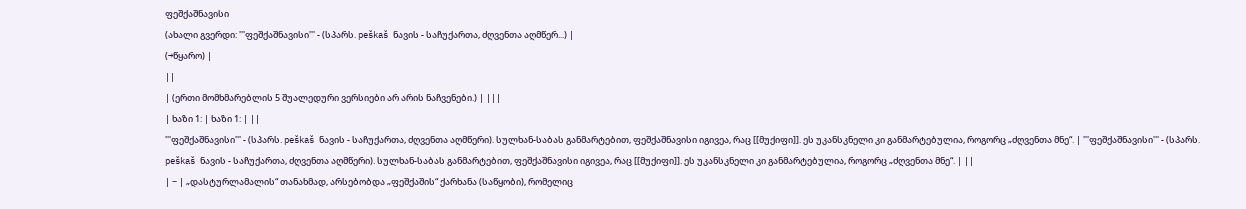ფეშქაშნავისი
(ახალი გვერდი: '''ფეშქაშნავისი''' - (სპარს. peškaš ნავის - საჩუქართა, ძღვენთა აღმწერ...) |
(→წყარო) |
||
| (ერთი მომხმარებლის 5 შუალედური ვერსიები არ არის ნაჩვენები.) | |||
| ხაზი 1: | ხაზი 1: | ||
'''ფეშქაშნავისი''' - (სპარს. peškaš ნავის - საჩუქართა, ძღვენთა აღმწერი). სულხან-საბას განმარტებით, ფეშქაშნავისი იგივეა, რაც [[მუქიფი]]. ეს უკანსკნელი კი განმარტებულია, როგორც „ძღვენთა მნე“. | '''ფეშქაშნავისი''' - (სპარს. peškaš ნავის - საჩუქართა, ძღვენთა აღმწერი). სულხან-საბას განმარტებით, ფეშქაშნავისი იგივეა, რაც [[მუქიფი]]. ეს უკანსკნელი კი განმარტებულია, როგორც „ძღვენთა მნე“. | ||
| − | „დასტურლამალის“ თანახმად, არსებობდა „ფეშქაშის“ ქარხანა (საწყობი), რომელიც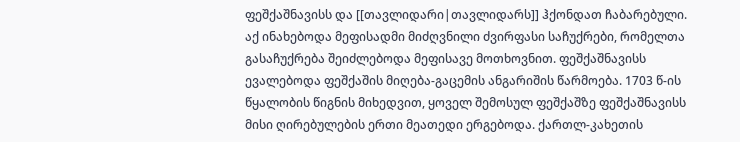ფეშქაშნავისს და [[თავლიდარი|თავლიდარს]] ჰქონდათ ჩაბარებული. აქ ინახებოდა მეფისადმი მიძღვნილი ძვირფასი საჩუქრები, რომელთა გასაჩუქრება შეიძლებოდა მეფისავე მოთხოვნით. ფეშქაშნავისს ევალებოდა ფეშქაშის მიღება-გაცემის ანგარიშის წარმოება. 1703 წ-ის წყალობის წიგნის მიხედვით, ყოველ შემოსულ ფეშქაშზე ფეშქაშნავისს მისი ღირებულების ერთი მეათედი ერგებოდა. ქართლ-კახეთის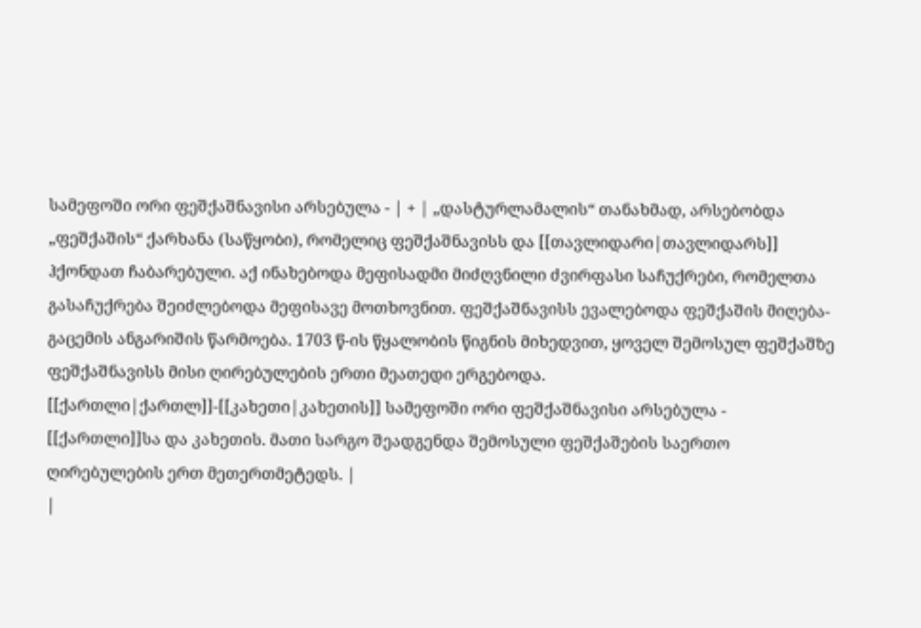სამეფოში ორი ფეშქაშნავისი არსებულა - | + | „დასტურლამალის“ თანახმად, არსებობდა „ფეშქაშის“ ქარხანა (საწყობი), რომელიც ფეშქაშნავისს და [[თავლიდარი|თავლიდარს]] ჰქონდათ ჩაბარებული. აქ ინახებოდა მეფისადმი მიძღვნილი ძვირფასი საჩუქრები, რომელთა გასაჩუქრება შეიძლებოდა მეფისავე მოთხოვნით. ფეშქაშნავისს ევალებოდა ფეშქაშის მიღება-გაცემის ანგარიშის წარმოება. 1703 წ-ის წყალობის წიგნის მიხედვით, ყოველ შემოსულ ფეშქაშზე ფეშქაშნავისს მისი ღირებულების ერთი მეათედი ერგებოდა. [[ქართლი|ქართლ]]-[[კახეთი|კახეთის]] სამეფოში ორი ფეშქაშნავისი არსებულა - [[ქართლი]]სა და კახეთის. მათი სარგო შეადგენდა შემოსული ფეშქაშების საერთო ღირებულების ერთ მეთერთმეტედს. |
|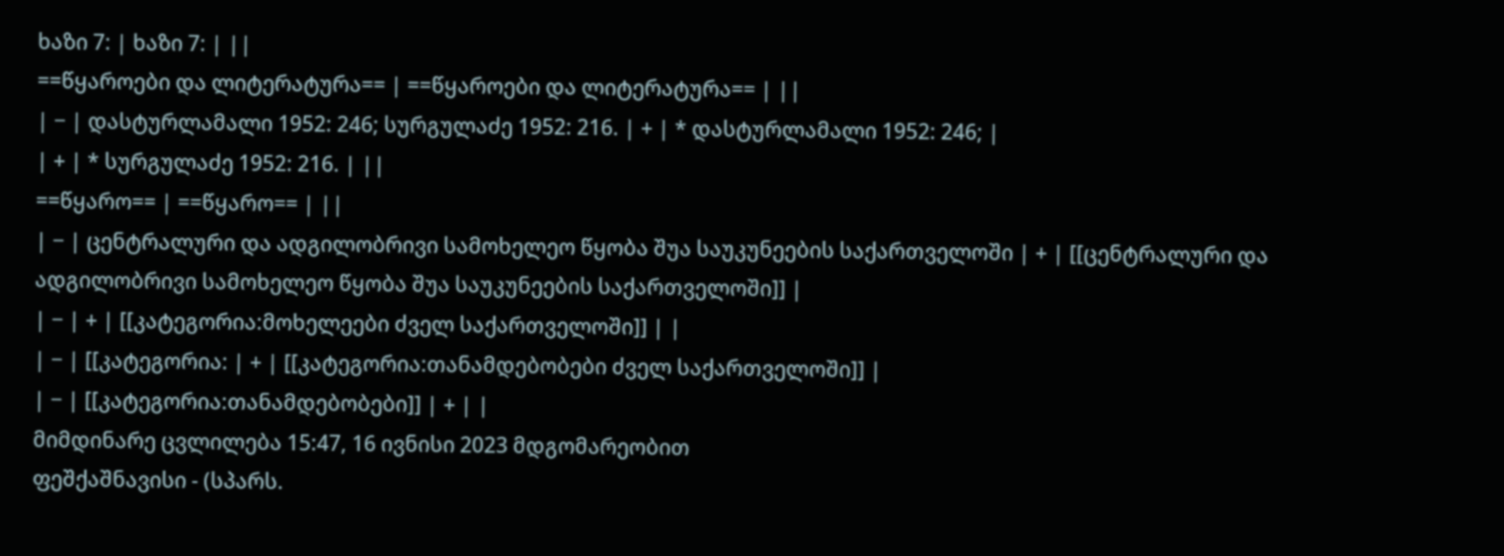ხაზი 7: | ხაზი 7: | ||
==წყაროები და ლიტერატურა== | ==წყაროები და ლიტერატურა== | ||
| − | დასტურლამალი 1952: 246; სურგულაძე 1952: 216. | + | * დასტურლამალი 1952: 246; |
| + | * სურგულაძე 1952: 216. | ||
==წყარო== | ==წყარო== | ||
| − | ცენტრალური და ადგილობრივი სამოხელეო წყობა შუა საუკუნეების საქართველოში | + | [[ცენტრალური და ადგილობრივი სამოხელეო წყობა შუა საუკუნეების საქართველოში]] |
| − | + | [[კატეგორია:მოხელეები ძველ საქართველოში]] | |
| − | [[კატეგორია: | + | [[კატეგორია:თანამდებობები ძველ საქართველოში]] |
| − | [[კატეგორია:თანამდებობები]] | + | |
მიმდინარე ცვლილება 15:47, 16 ივნისი 2023 მდგომარეობით
ფეშქაშნავისი - (სპარს.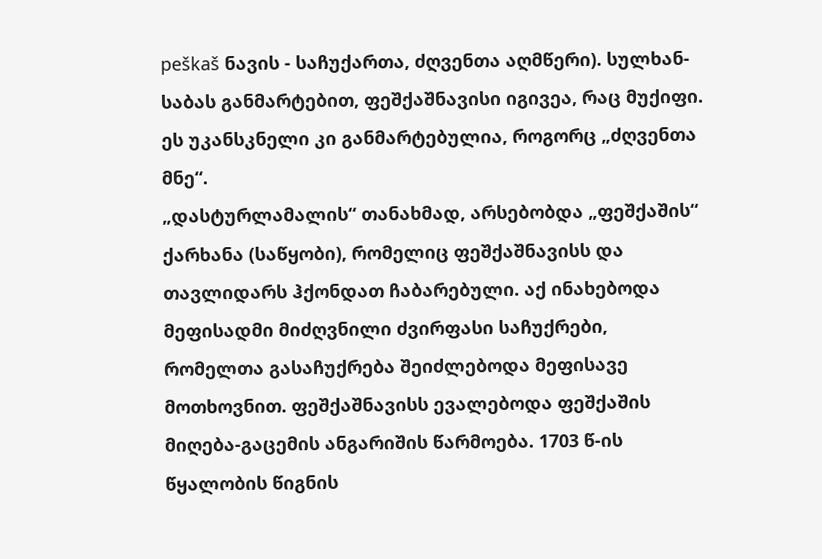peškaš ნავის - საჩუქართა, ძღვენთა აღმწერი). სულხან-საბას განმარტებით, ფეშქაშნავისი იგივეა, რაც მუქიფი. ეს უკანსკნელი კი განმარტებულია, როგორც „ძღვენთა მნე“.
„დასტურლამალის“ თანახმად, არსებობდა „ფეშქაშის“ ქარხანა (საწყობი), რომელიც ფეშქაშნავისს და თავლიდარს ჰქონდათ ჩაბარებული. აქ ინახებოდა მეფისადმი მიძღვნილი ძვირფასი საჩუქრები, რომელთა გასაჩუქრება შეიძლებოდა მეფისავე მოთხოვნით. ფეშქაშნავისს ევალებოდა ფეშქაშის მიღება-გაცემის ანგარიშის წარმოება. 1703 წ-ის წყალობის წიგნის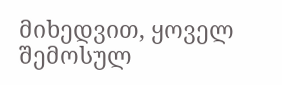მიხედვით, ყოველ შემოსულ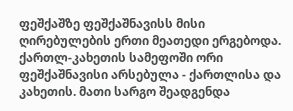ფეშქაშზე ფეშქაშნავისს მისი ღირებულების ერთი მეათედი ერგებოდა. ქართლ-კახეთის სამეფოში ორი ფეშქაშნავისი არსებულა - ქართლისა და კახეთის. მათი სარგო შეადგენდა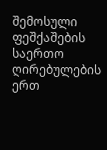შემოსული ფეშქაშების საერთო ღირებულების ერთ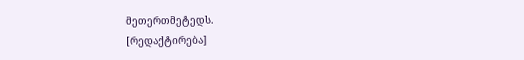მეთერთმეტედს.
[რედაქტირება]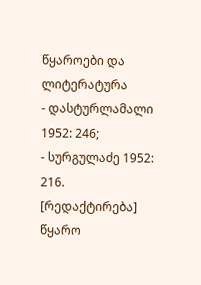წყაროები და ლიტერატურა
- დასტურლამალი 1952: 246;
- სურგულაძე 1952: 216.
[რედაქტირება] წყარო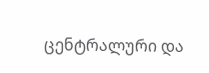ცენტრალური და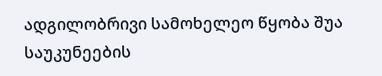ადგილობრივი სამოხელეო წყობა შუა საუკუნეების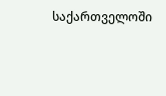საქართველოში